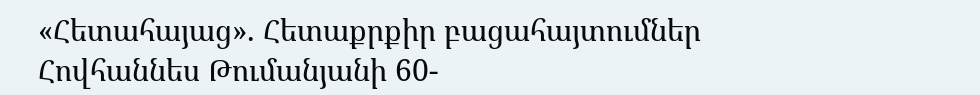«Հետահայաց». Հետաքրքիր բացահայտումներ Հովհաննես Թումանյանի 60-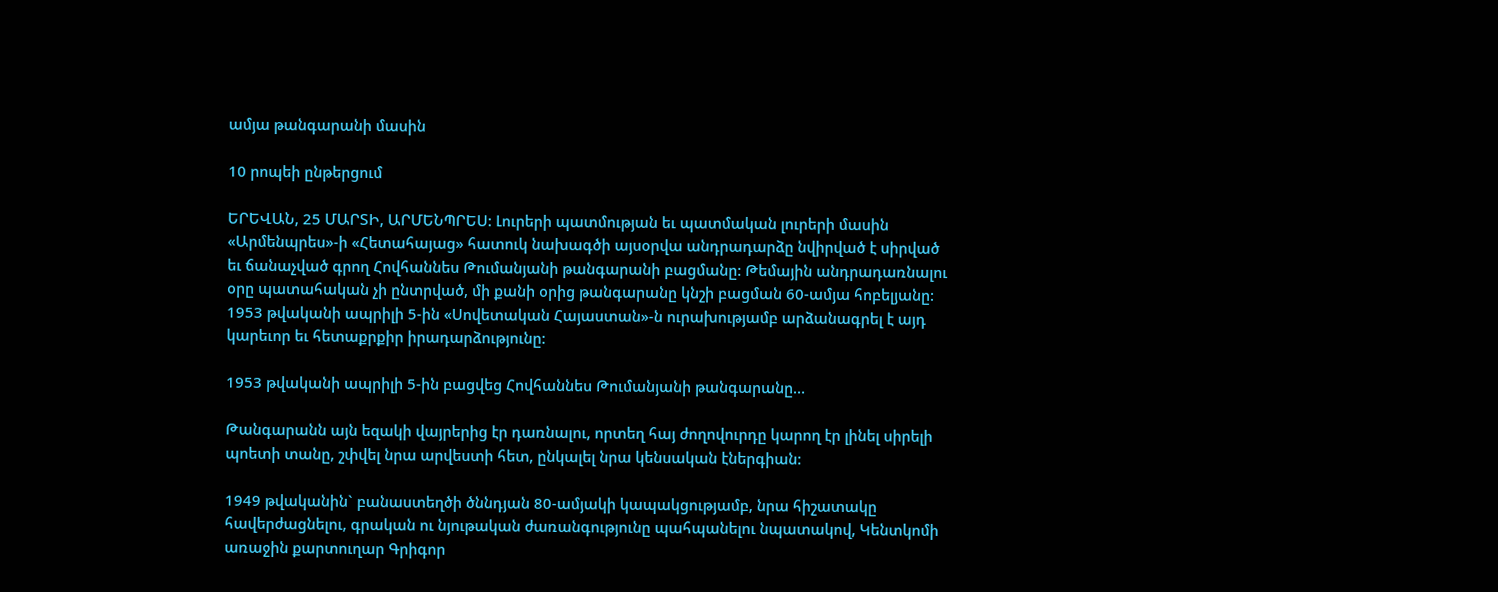ամյա թանգարանի մասին

10 րոպեի ընթերցում

ԵՐԵՎԱՆ, 25 ՄԱՐՏԻ, ԱՐՄԵՆՊՐԵՍ: Լուրերի պատմության եւ պատմական լուրերի մասին «Արմենպրես»-ի «Հետահայաց» հատուկ նախագծի այսօրվա անդրադարձը նվիրված է սիրված եւ ճանաչված գրող Հովհաննես Թումանյանի թանգարանի բացմանը: Թեմային անդրադառնալու օրը պատահական չի ընտրված, մի քանի օրից թանգարանը կնշի բացման 60-ամյա հոբելյանը: 1953 թվականի ապրիլի 5-ին «Սովետական Հայաստան»-ն ուրախությամբ արձանագրել է այդ կարեւոր եւ հետաքրքիր իրադարձությունը:

1953 թվականի ապրիլի 5-ին բացվեց Հովհաննես Թումանյանի թանգարանը…

Թանգարանն այն եզակի վայրերից էր դառնալու, որտեղ հայ ժողովուրդը կարող էր լինել սիրելի պոետի տանը, շփվել նրա արվեստի հետ, ընկալել նրա կենսական էներգիան:

1949 թվականին` բանաստեղծի ծննդյան 80-ամյակի կապակցությամբ, նրա հիշատակը հավերժացնելու, գրական ու նյութական ժառանգությունը պահպանելու նպատակով, Կենտկոմի առաջին քարտուղար Գրիգոր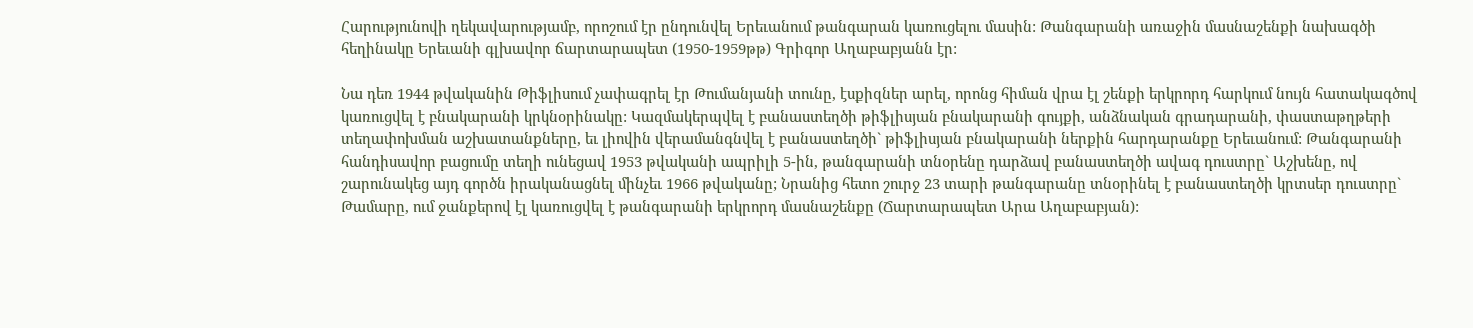Հարությունովի ղեկավարությամբ, որոշում էր ընդունվել Երեւանում թանգարան կառուցելու մասին: Թանգարանի առաջին մասնաշենքի նախագծի հեղինակը Երեւանի գլխավոր ճարտարապետ (1950-1959թթ) Գրիգոր Աղաբաբյանն էր:

Նա դեռ 1944 թվականին Թիֆլիսում չափագրել էր Թումանյանի տունը, էսքիզներ արել, որոնց հիման վրա էլ շենքի երկրորդ հարկում նույն հատակագծով կառուցվել է բնակարանի կրկնօրինակը: Կազմակերպվել է բանաստեղծի թիֆլիսյան բնակարանի գույքի, անձնական գրադարանի, փաստաթղթերի տեղափոխման աշխատանքները, եւ լիովին վերամանգնվել է բանաստեղծի` թիֆլիսյան բնակարանի ներքին հարդարանքը Երեւանում: Թանգարանի հանդիսավոր բացումը տեղի ունեցավ 1953 թվականի ապրիլի 5-ին, թանգարանի տնօրենը դարձավ բանաստեղծի ավագ դուստրը` Աշխենը, ով շարունակեց այդ գործն իրականացնել մինչեւ 1966 թվականը; Նրանից հետո շուրջ 23 տարի թանգարանը տնօրինել է բանաստեղծի կրտսեր դուստրը` Թամարը, ում ջանքերով էլ կառուցվել է թանգարանի երկրորդ մասնաշենքը (Ճարտարապետ Արա Աղաբաբյան):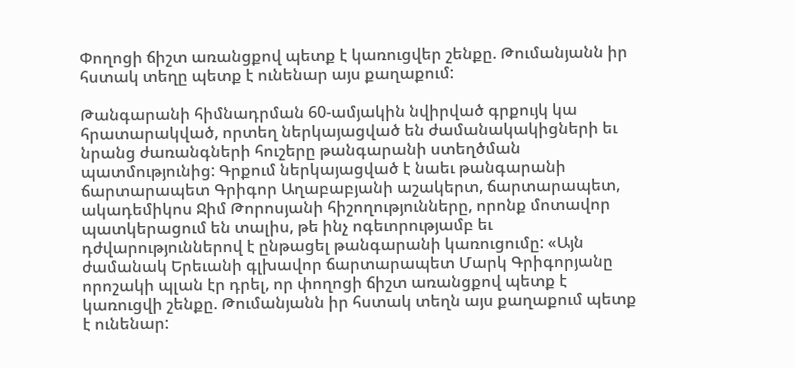Փողոցի ճիշտ առանցքով պետք է կառուցվեր շենքը. Թումանյանն իր հստակ տեղը պետք է ունենար այս քաղաքում:

Թանգարանի հիմնադրման 60-ամյակին նվիրված գրքույկ կա հրատարակված, որտեղ ներկայացված են ժամանակակիցների եւ նրանց ժառանգների հուշերը թանգարանի ստեղծման պատմությունից: Գրքում ներկայացված է նաեւ թանգարանի ճարտարապետ Գրիգոր Աղաբաբյանի աշակերտ, ճարտարապետ, ակադեմիկոս Ջիմ Թորոսյանի հիշողությունները, որոնք մոտավոր պատկերացում են տալիս, թե ինչ ոգեւորությամբ եւ դժվարություններով է ընթացել թանգարանի կառուցումը: «Այն ժամանակ Երեւանի գլխավոր ճարտարապետ Մարկ Գրիգորյանը որոշակի պլան էր դրել, որ փողոցի ճիշտ առանցքով պետք է կառուցվի շենքը. Թումանյանն իր հստակ տեղն այս քաղաքում պետք է ունենար: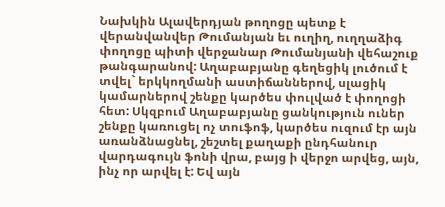Նախկին Ալավերդյան թողոցը պետք է վերանվանվեր Թումանյան եւ ուղիղ, ուղղաձիգ փողոցը պիտի վերջանար Թումանյանի վեհաշուք թանգարանով: Աղաբաբյանը գեղեցիկ լուծում է տվել` երկկողմանի աստիճաններով, սլացիկ կամարներով շենքը կարծես փուլված է փողոցի հետ: Սկզբում Աղաբաբյանը ցանկություն ուներ շենքը կառուցել ոչ տուֆոֆ, կարծես ուզում էր այն առանձնացնել, շեշտել քաղաքի ընդհանուր վարդագույն ֆոնի վրա, բայց ի վերջո արվեց, այն, ինչ որ արվել է: Եվ այն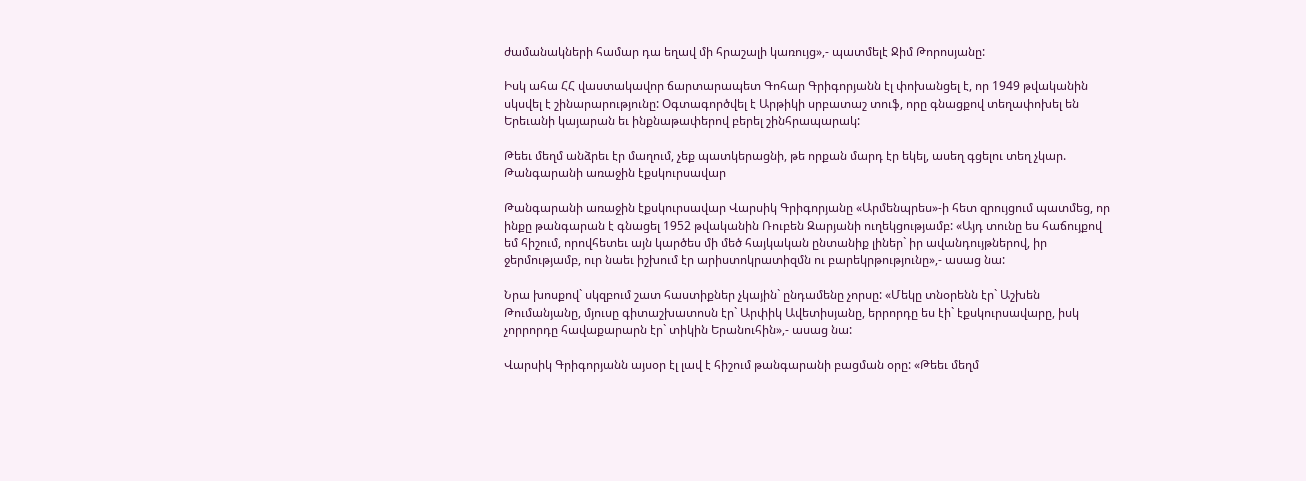ժամանակների համար դա եղավ մի հրաշալի կառույց»,- պատմելէ Ջիմ Թորոսյանը:

Իսկ ահա ՀՀ վաստակավոր ճարտարապետ Գոհար Գրիգորյանն էլ փոխանցել է, որ 1949 թվականին սկսվել է շինարարությունը: Օգտագործվել է Արթիկի սրբատաշ տուֆ, որը գնացքով տեղափոխել են Երեւանի կայարան եւ ինքնաթափերով բերել շինհրապարակ:

Թեեւ մեղմ անձրեւ էր մաղում, չեք պատկերացնի, թե որքան մարդ էր եկել, ասեղ գցելու տեղ չկար. Թանգարանի առաջին էքսկուրսավար

Թանգարանի առաջին էքսկուրսավար Վարսիկ Գրիգորյանը «Արմենպրես»-ի հետ զրույցում պատմեց, որ ինքը թանգարան է գնացել 1952 թվականին Ռուբեն Զարյանի ուղեկցությամբ: «Այդ տունը ես հաճույքով եմ հիշում, որովհետեւ այն կարծես մի մեծ հայկական ընտանիք լիներ` իր ավանդույթներով, իր ջերմությամբ, ուր նաեւ իշխում էր արիստոկրատիզմն ու բարեկրթությունը»,- ասաց նա:

Նրա խոսքով` սկզբում շատ հաստիքներ չկային` ընդամենը չորսը: «Մեկը տնօրենն էր` Աշխեն Թումանյանը, մյուսը գիտաշխատոսն էր` Արփիկ Ավետիսյանը, երրորդը ես էի` էքսկուրսավարը, իսկ չորրորդը հավաքարարն էր` տիկին Երանուհին»,- ասաց նա:

Վարսիկ Գրիգորյանն այսօր էլ լավ է հիշում թանգարանի բացման օրը: «Թեեւ մեղմ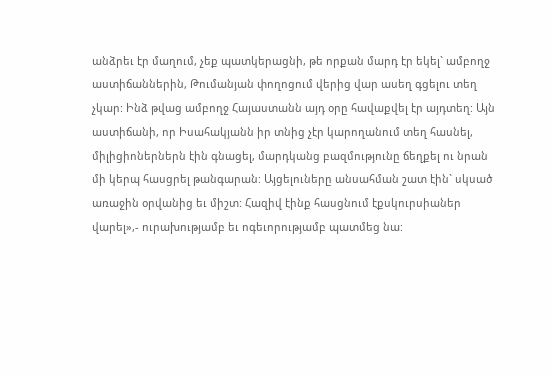անձրեւ էր մաղում, չեք պատկերացնի, թե որքան մարդ էր եկել` ամբողջ աստիճաններին, Թումանյան փողոցում վերից վար ասեղ գցելու տեղ չկար: Ինձ թվաց ամբողջ Հայաստանն այդ օրը հավաքվել էր այդտեղ: Այն աստիճանի, որ Իսահակյանն իր տնից չէր կարողանում տեղ հասնել, միլիցիոներներն էին գնացել, մարդկանց բազմությունը ճեղքել ու նրան մի կերպ հասցրել թանգարան: Այցելուները անսահման շատ էին` սկսած առաջին օրվանից եւ միշտ: Հազիվ էինք հասցնում էքսկուրսիաներ վարել»,- ուրախությամբ եւ ոգեւորությամբ պատմեց նա: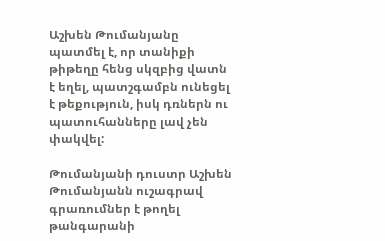Աշխեն Թումանյանը պատմել է, որ տանիքի թիթեղը հենց սկզբից վատն է եղել, պատշգամբն ունեցել է թեքություն, իսկ դռներն ու պատուհանները լավ չեն փակվել:

Թումանյանի դուստր Աշխեն Թումանյանն ուշագրավ գրառումներ է թողել թանգարանի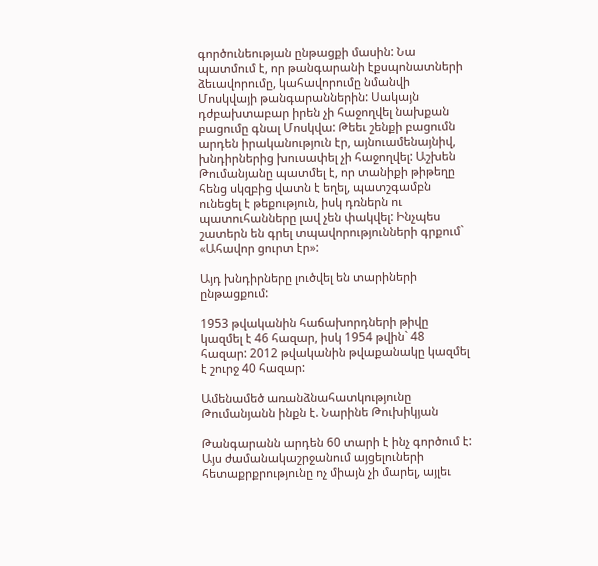գործունեության ընթացքի մասին: Նա պատմում է, որ թանգարանի էքսպոնատների ձեւավորումը, կահավորումը նմանվի Մոսկվայի թանգարաններին: Սակայն դժբախտաբար իրեն չի հաջողվել նախքան բացումը գնալ Մոսկվա: Թեեւ շենքի բացումն արդեն իրականություն էր, այնուամենայնիվ, խնդիրներից խուսափել չի հաջողվել: Աշխեն Թումանյանը պատմել է, որ տանիքի թիթեղը հենց սկզբից վատն է եղել, պատշգամբն ունեցել է թեքություն, իսկ դռներն ու պատուհանները լավ չեն փակվել: Ինչպես շատերն են գրել տպավորությունների գրքում` «Ահավոր ցուրտ էր»:

Այդ խնդիրները լուծվել են տարիների ընթացքում:

1953 թվականին հաճախորդների թիվը կազմել է 46 հազար, իսկ 1954 թվին` 48 հազար: 2012 թվականին թվաքանակը կազմել է շուրջ 40 հազար:

Ամենամեծ առանձնահատկությունը Թումանյանն ինքն է. Նարինե Թուխիկյան

Թանգարանն արդեն 60 տարի է ինչ գործում է: Այս ժամանակաշրջանում այցելուների հետաքրքրությունը ոչ միայն չի մարել, այլեւ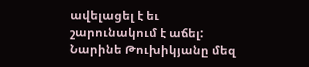ավելացել է եւ շարունակում է աճել: Նարինե Թուխիկյանը մեզ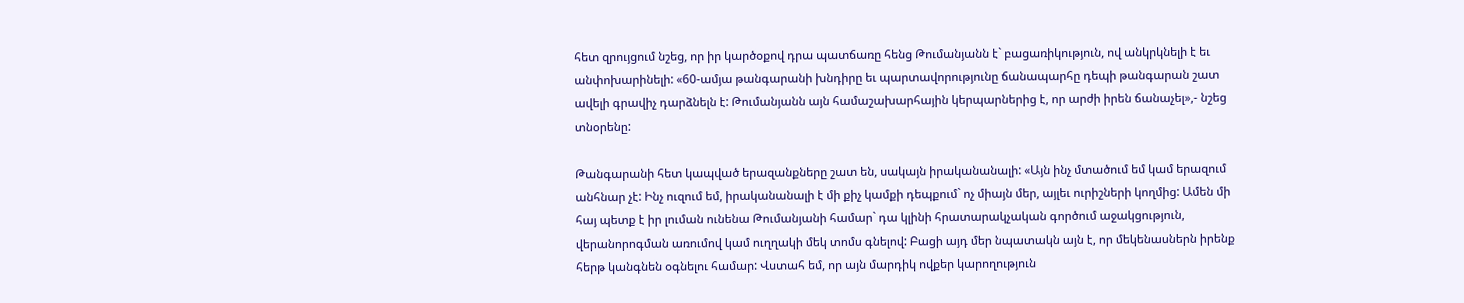հետ զրույցում նշեց, որ իր կարծօքով դրա պատճառը հենց Թումանյանն է` բացառիկություն, ով անկրկնելի է եւ անփոխարինելի: «60-ամյա թանգարանի խնդիրը եւ պարտավորությունը ճանապարհը դեպի թանգարան շատ ավելի գրավիչ դարձնելն է: Թումանյանն այն համաշախարհային կերպարներից է, որ արժի իրեն ճանաչել»,- նշեց տնօրենը:

Թանգարանի հետ կապված երազանքները շատ են, սակայն իրականանալի: «Այն ինչ մտածում եմ կամ երազում անհնար չէ: Ինչ ուզում եմ, իրականանալի է մի քիչ կամքի դեպքում` ոչ միայն մեր, այլեւ ուրիշների կողմից: Ամեն մի հայ պետք է իր լուման ունենա Թումանյանի համար` դա կլինի հրատարակչական գործում աջակցություն, վերանորոգման առումով կամ ուղղակի մեկ տոմս գնելով: Բացի այդ մեր նպատակն այն է, որ մեկենասներն իրենք հերթ կանգնեն օգնելու համար: Վստահ եմ, որ այն մարդիկ ովքեր կարողություն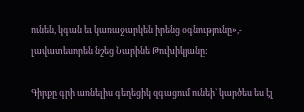ունեն, կգան եւ կառաջարկեն իրենց օգնությունը»,- լավատեսորեն նշեց Նարինե Թուխիկյանը:

Գիրքը գրի առնելիս գեղեցիկ զգացում ունեի` կարծես ես էլ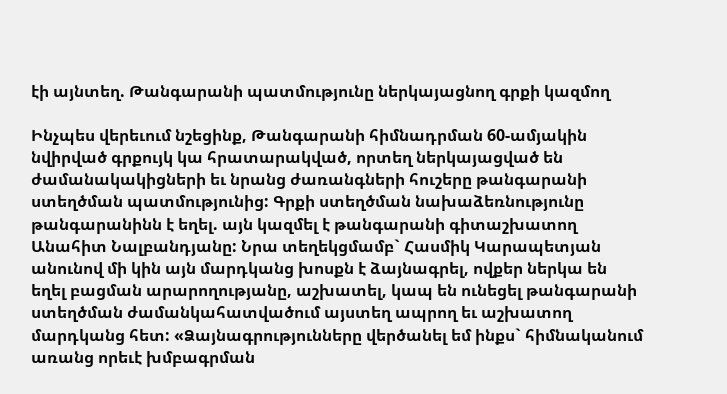էի այնտեղ. Թանգարանի պատմությունը ներկայացնող գրքի կազմող

Ինչպես վերեւում նշեցինք, Թանգարանի հիմնադրման 60-ամյակին նվիրված գրքույկ կա հրատարակված, որտեղ ներկայացված են ժամանակակիցների եւ նրանց ժառանգների հուշերը թանգարանի ստեղծման պատմությունից: Գրքի ստեղծման նախաձեռնությունը թանգարանինն է եղել. այն կազմել է թանգարանի գիտաշխատող Անահիտ Նալբանդյանը: Նրա տեղեկցմամբ` Հասմիկ Կարապետյան անունով մի կին այն մարդկանց խոսքն է ձայնագրել, ովքեր ներկա են եղել բացման արարողությանը, աշխատել, կապ են ունեցել թանգարանի ստեղծման ժամանկահատվածում այստեղ ապրող եւ աշխատող մարդկանց հետ: «Ձայնագրությունները վերծանել եմ ինքս` հիմնականում առանց որեւէ խմբագրման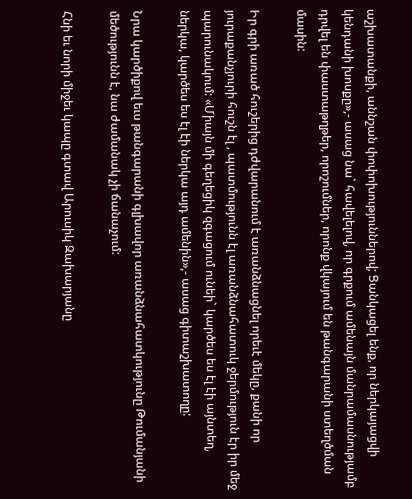աշխատանքի, աննշան փոփոխություններով; Ցանկացել ենք, որ ներկայացվի կենդանի խոսքը»,- ասաց նա` հավելելով, որ գրքում ամենայն մանրամասնությամբ դրվել են փաստաթղթեր, որոշումներ, որոնք վկայում են թանգարանի ստեղծման մասին:

Իր գրի առած հուշերից դժվարանում է առանձնացնել որեւէ մեկը, քանի որ յուրաքանչյուրի հուշն էլ , պատմությունն էլ առանձնահատուկ ջերմություն էր իր մեջ պարունակում: «Միայն մի գեղեցիկ զգացում ունեի` կարծես ես էլ էի այնտեղ, ներկա, կարծես ես էլ էի ներկա այդ ամենին»,- ասաց գիտաշխատողը:

Նրա կարծիքով եւս թանգարանի գլխավոր առանձնահատկությունը Թումանյանի մեծությունն է, նա ժամանակ չի ճանաչում:

Հնի եւ նորի միջեւ կապը գտավ Արուսիկ Զախարյանը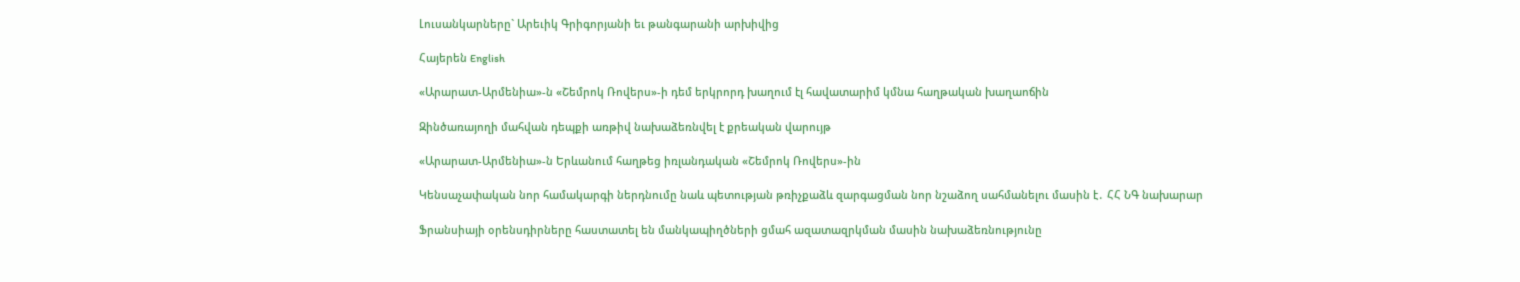Լուսանկարները` Արեւիկ Գրիգորյանի եւ թանգարանի արխիվից

Հայերեն English

«Արարատ-Արմենիա»-ն «Շեմրոկ Ռովերս»-ի դեմ երկրորդ խաղում էլ հավատարիմ կմնա հաղթական խաղաոճին

Զինծառայողի մահվան դեպքի առթիվ նախաձեռնվել է քրեական վարույթ

«Արարատ-Արմենիա»-ն Երևանում հաղթեց իռլանդական «Շեմրոկ Ռովերս»-ին

Կենսաչափական նոր համակարգի ներդնումը նաև պետության թռիչքաձև զարգացման նոր նշաձող սահմանելու մասին է․ ՀՀ ՆԳ նախարար

Ֆրանսիայի օրենսդիրները հաստատել են մանկապիղծների ցմահ ազատազրկման մասին նախաձեռնությունը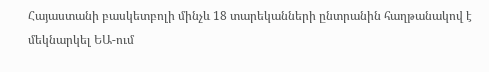Հայաստանի բասկետբոլի մինչև 18 տարեկանների ընտրանին հաղթանակով է մեկնարկել ԵԱ-ում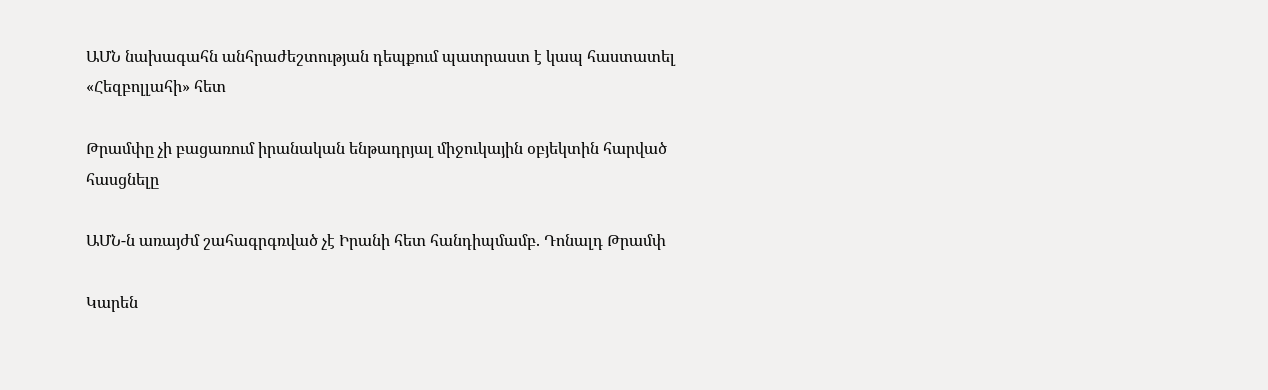ԱՄՆ նախագահն անհրաժեշտության դեպքում պատրաստ է կապ հաստատել «Հեզբոլլահի» հետ

Թրամփը չի բացառում իրանական ենթադրյալ միջուկային օբյեկտին հարված հասցնելը

ԱՄՆ-ն առայժմ շահագրգռված չէ Իրանի հետ հանդիպմամբ. Դոնալդ Թրամփ

Կարեն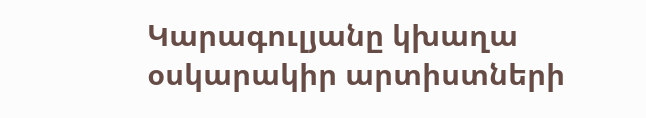Կարագուլյանը կխաղա օսկարակիր արտիստների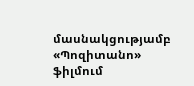մասնակցությամբ «Պոզիտանո» ֆիլմում